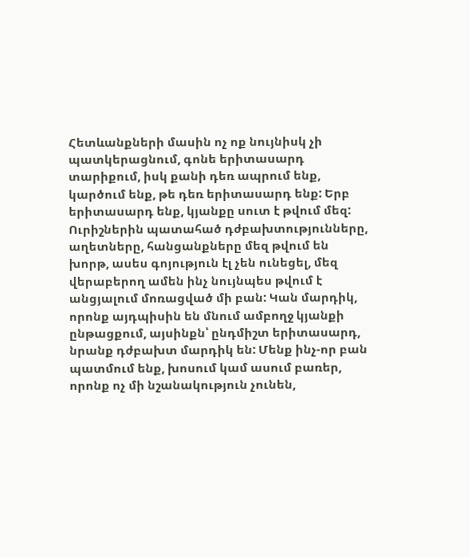Հետևանքների մասին ոչ ոք նույնիսկ չի պատկերացնում, գոնե երիտասարդ տարիքում, իսկ քանի դեռ ապրում ենք, կարծում ենք, թե դեռ երիտասարդ ենք: Երբ երիտասարդ ենք, կյանքը սուտ է թվում մեզ: Ուրիշներին պատահած դժբախտությունները, աղետները, հանցանքները մեզ թվում են խորթ, ասես գոյություն էլ չեն ունեցել, մեզ վերաբերող ամեն ինչ նույնպես թվում է անցյալում մոռացված մի բան: Կան մարդիկ, որոնք այդպիսին են մնում ամբողջ կյանքի ընթացքում, այսինքն՝ ընդմիշտ երիտասարդ, նրանք դժբախտ մարդիկ են: Մենք ինչ-որ բան պատմում ենք, խոսում կամ ասում բառեր, որոնք ոչ մի նշանակություն չունեն,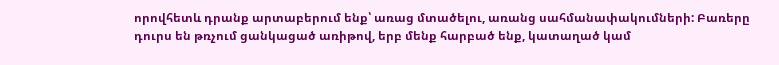որովհետև դրանք արտաբերում ենք՝ առաց մտածելու, առանց սահմանափակումների: Բառերը դուրս են թռչում ցանկացած առիթով, երբ մենք հարբած ենք, կատաղած կամ